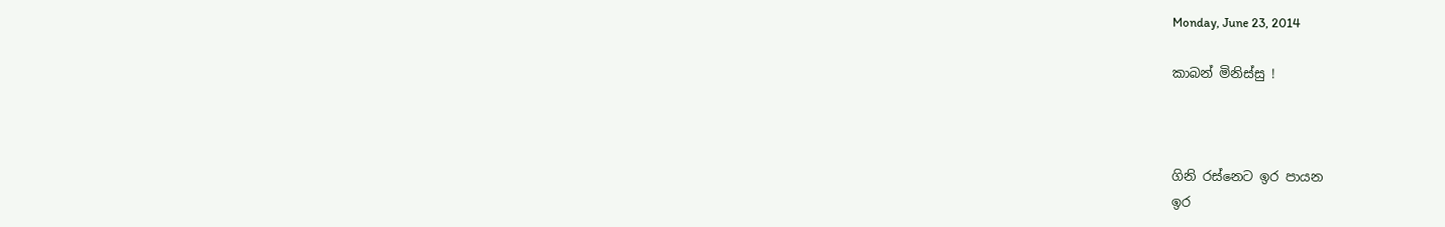Monday, June 23, 2014

කාබන් මිනිස්සු !



ගිනි රස්නෙට ඉර පායන
ඉර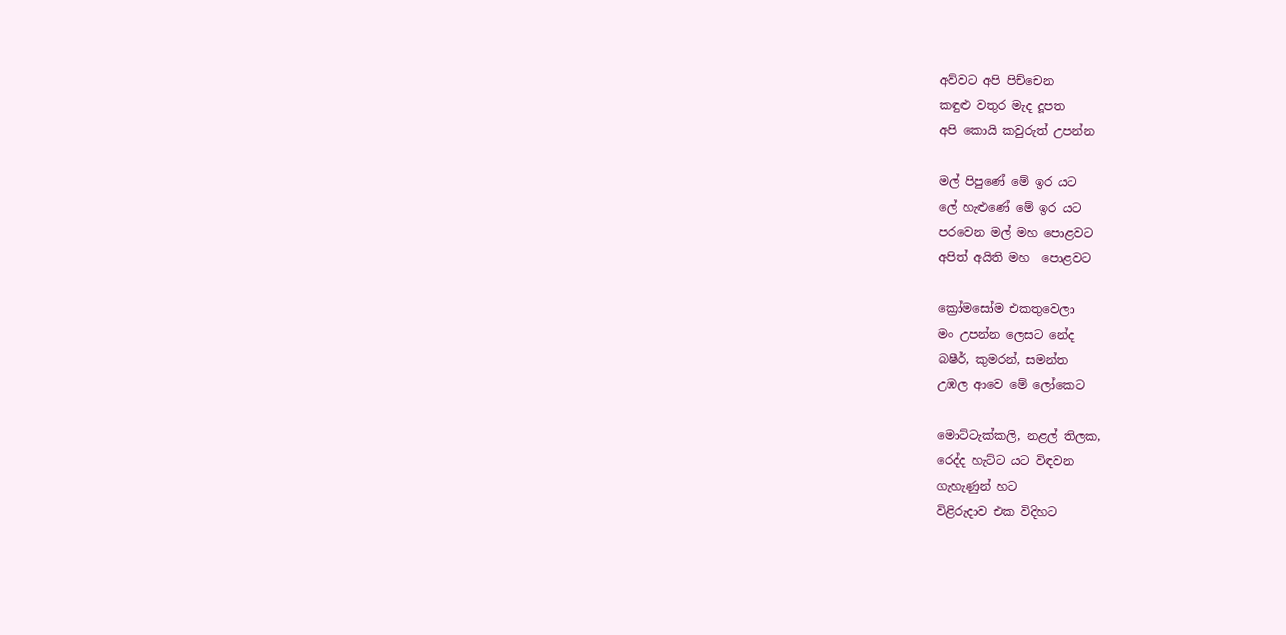අව්වට අපි පිච්චෙන
කඳුළු වතුර මැද දූපත
අපි කොයි කවුරුත් උපන්න

මල් පිපුණේ මේ ඉර යට
ලේ හැළුණේ මේ ඉර යට
පරවෙන මල් මහ පොළවට
අපිත් අයිති මහ  පොළවට

ක්‍රෝමසෝම එකතුවෙලා
මං උපන්න ලෙසට නේද
බෂීර්, කුමරන්, සමන්ත
උඹල ආවෙ මේ ලෝකෙට

මොට්ටැක්කලි, නළල් තිලක,
රෙද්ද හැට්ට යට විඳවන
ගැහැණුන් හට
විළිරුදාව එක විදිහට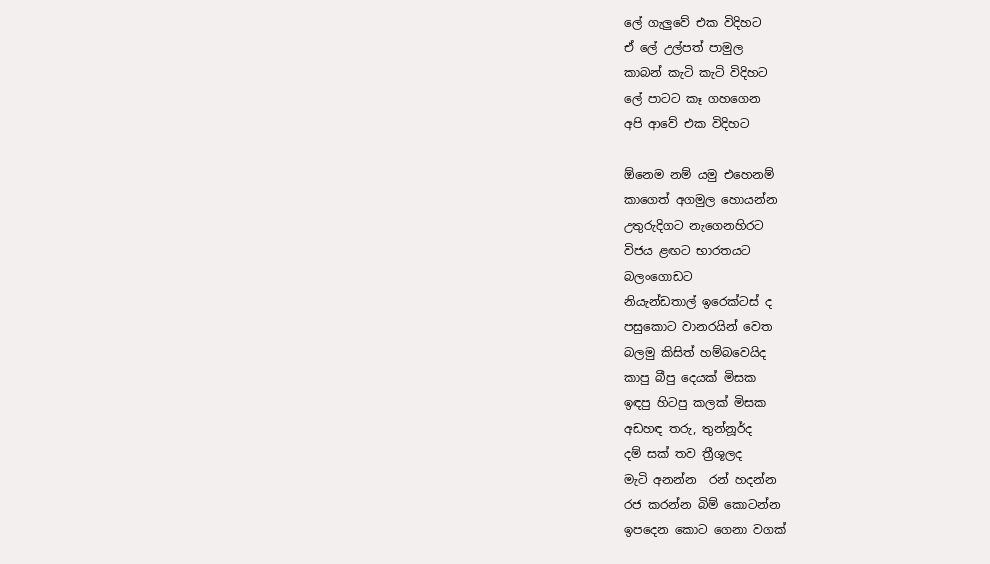ලේ ගැලුවේ එක විදිහට
ඒ ලේ උල්පත් පාමුල
කාබන් කැටි කැටි විදිහට
ලේ පාටට කෑ ගහගෙන
අපි ආවේ එක විදිහට

ඕනෙම නම් යමු එහෙනම්
කාගෙත් අගමුල හොයන්න
උතුරුදිගට නැගෙනහිරට
විජය ළඟට භාරතයට
බලංගොඩට
නියැන්ඩතාල් ඉරෙක්ටස් ද
පසුකොට වානරයින් වෙත
බලමු කිසිත් හම්බවෙයිද
කාපු බීපු දෙයක් මිසක
ඉඳපු හිටපු කලක් මිසක
අඩහඳ තරු, තුන්නූර්ද
දම් සක් තව ත්‍රීශූලද
මැටි අනන්න  රන් හදන්න
රජ කරන්න බිම් කොටන්න
ඉපදෙන කොට ගෙනා වගක්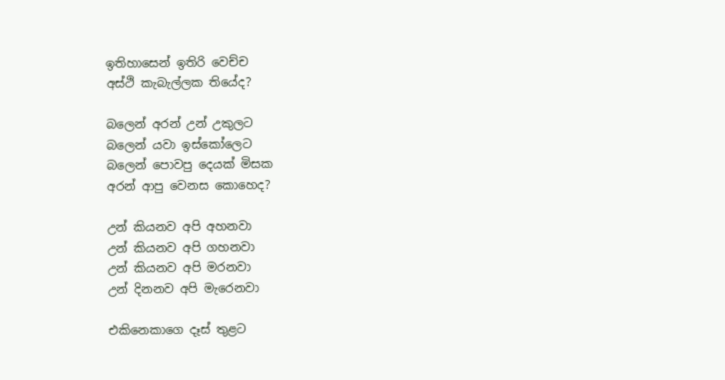ඉතිහාසෙන් ඉතිරි වෙච්ච
අස්ථි කැබැල්ලක තියේද?

බලෙන් අරන් උන් උකුලට
බලෙන් යවා ඉස්කෝලෙට
බලෙන් පොවපු දෙයක් මිසක
අරන් ආපු වෙනස කොහෙද?

උන් කියනව අපි අහනවා
උන් කියනව අපි ගහනවා
උන් කියනව අපි මරනවා
උන් දිනනව අපි මැරෙනවා

එකිනෙකාගෙ දෑස් තුළට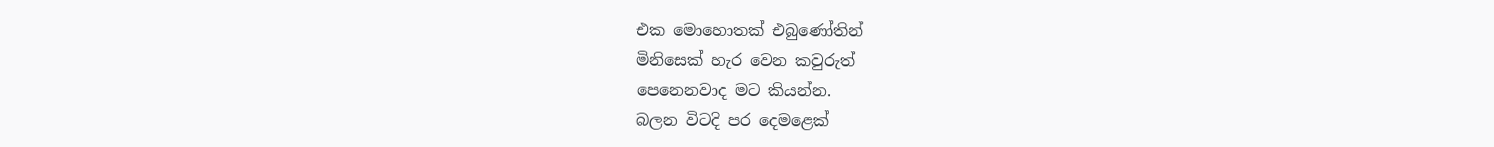එක මොහොතක් එබුණෝතින්
මිනිසෙක් හැර වෙන කවුරුත්
පෙනෙනවාද මට කියන්න.
බලන විටදි පර දෙමළෙක්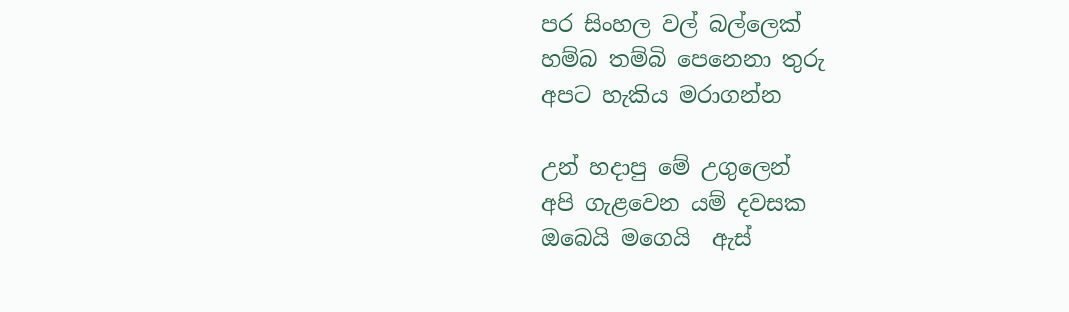පර සිංහල වල් බල්ලෙක්
හම්බ තම්බි පෙනෙනා තුරු
අපට හැකිය මරාගන්න

උන් හදාපු මේ උගුලෙන්
අපි ගැළවෙන යම් දවසක
ඔබෙයි මගෙයි  ඇස්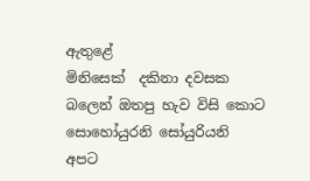ඇතුළේ
මිනිසෙක්  දකිනා දවසක
බලෙන් ඔතපු හැව විසි කොට
සොහෝයුරනි සෝයුරියනි
අපට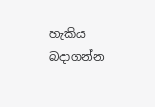හැකිය බදාගන්න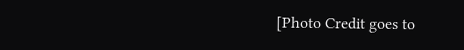[Photo Credit goes to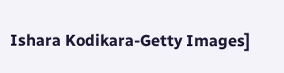Ishara Kodikara-Getty Images]